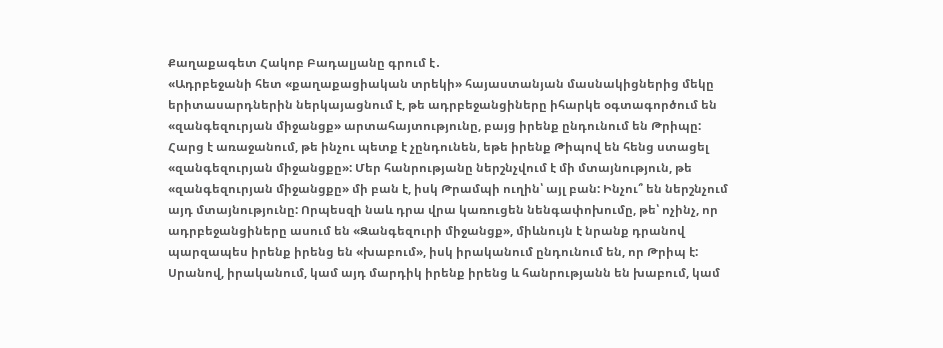Քաղաքագետ Հակոբ Բադալյանը գրում է․
«Ադրբեջանի հետ «քաղաքացիական տրեկի» հայաստանյան մասնակիցներից մեկը երիտասարդներին ներկայացնում է, թե ադրբեջանցիները իհարկե օգտագործում են «զանգեզուրյան միջանցք» արտահայտությունը, բայց իրենք ընդունում են Թրիպը:
Հարց է առաջանում, թե ինչու պետք է չընդունեն, եթե իրենք Թիպով են հենց ստացել «զանգեզուրյան միջանցքը»: Մեր հանրությանը ներշնչվում է մի մտայնություն, թե «զանգեզուրյան միջանցքը» մի բան է, իսկ Թրամպի ուղին՝ այլ բան: Ինչու՞ են ներշնչում այդ մտայնությունը: Որպեսզի նաև դրա վրա կառուցեն նենգափոխումը, թե՝ ոչինչ, որ ադրբեջանցիները ասում են «Զանգեզուրի միջանցք», միևնույն է նրանք դրանով պարզապես իրենք իրենց են «խաբում», իսկ իրականում ընդունում են, որ Թրիպ է:
Սրանով, իրականում, կամ այդ մարդիկ իրենք իրենց և հանրությանն են խաբում, կամ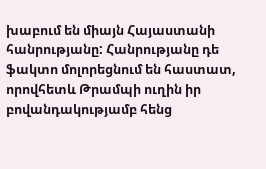խաբում են միայն Հայաստանի հանրությանը: Հանրությանը դե ֆակտո մոլորեցնում են հաստատ, որովհետև Թրամպի ուղին իր բովանդակությամբ հենց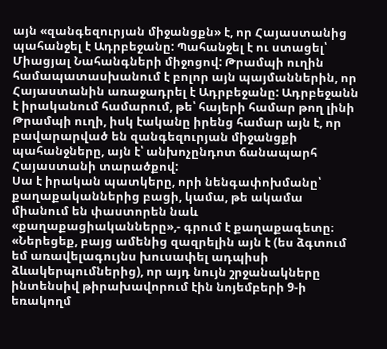այն «զանգեզուրյան միջանցքն» է, որ Հայաստանից պահանջել է Ադրբեջանը: Պահանջել է ու ստացել՝ Միացյալ Նահանգների միջոցով: Թրամպի ուղին համապատասխանում է բոլոր այն պայմաններին, որ Հայաստանին առաջադրել է Ադրբեջանը: Ադրբեջանն է իրականում համարում, թե՝ հայերի համար թող լինի Թրամպի ուղի, իսկ էականը իրենց համար այն է, որ բավարարված են զանգեզուրյան միջանցքի պահանջները, այն է՝ անխոչընդոտ ճանապարհ Հայաստանի տարածքով:
Սա է իրական պատկերը, որի նենգափոխմանը՝ քաղաքականներից բացի, կամա, թե ակամա միանում են փաստորեն նաև «քաղաքացիականները»,- գրում է քաղաքագետը։
«Ներեցեք, բայց ամենից զազրելին այն է (ես ձգտում եմ առավելագույնս խուսափել ադպիսի ձևակերպումներից), որ այդ նույն շրջանակները ինտենսիվ թիրախավորում էին նոյեմբերի 9-ի եռակողմ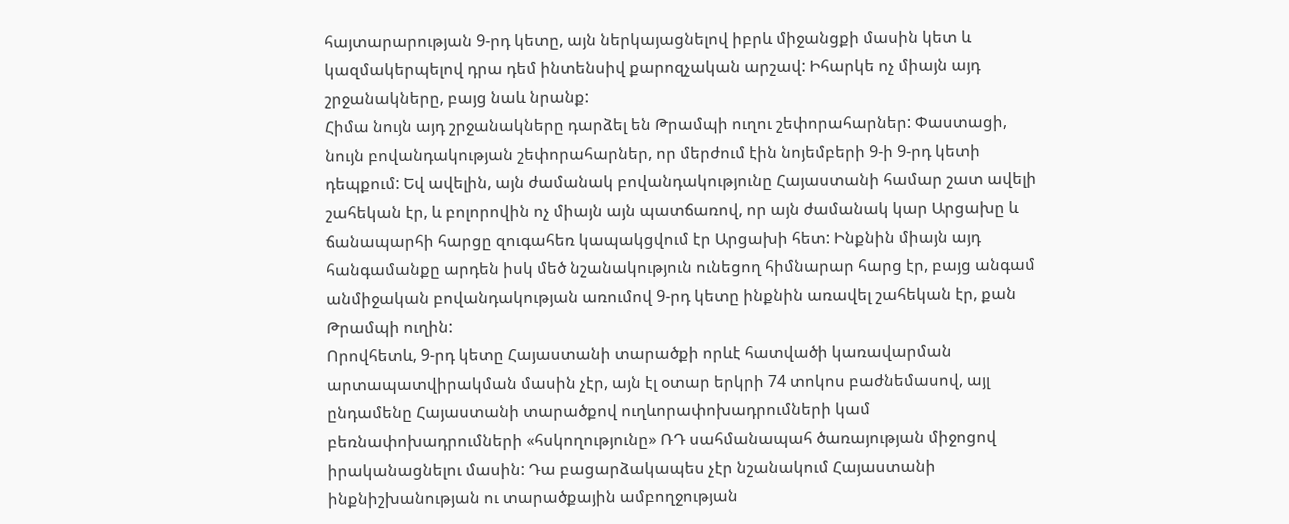հայտարարության 9-րդ կետը, այն ներկայացնելով իբրև միջանցքի մասին կետ և կազմակերպելով դրա դեմ ինտենսիվ քարոզչական արշավ: Իհարկե ոչ միայն այդ շրջանակները, բայց նաև նրանք:
Հիմա նույն այդ շրջանակները դարձել են Թրամպի ուղու շեփորահարներ: Փաստացի, նույն բովանդակության շեփորահարներ, որ մերժում էին նոյեմբերի 9-ի 9-րդ կետի դեպքում: Եվ ավելին, այն ժամանակ բովանդակությունը Հայաստանի համար շատ ավելի շահեկան էր, և բոլորովին ոչ միայն այն պատճառով, որ այն ժամանակ կար Արցախը և ճանապարհի հարցը զուգահեռ կապակցվում էր Արցախի հետ: Ինքնին միայն այդ հանգամանքը արդեն իսկ մեծ նշանակություն ունեցող հիմնարար հարց էր, բայց անգամ անմիջական բովանդակության առումով 9-րդ կետը ինքնին առավել շահեկան էր, քան Թրամպի ուղին:
Որովհետև, 9-րդ կետը Հայաստանի տարածքի որևէ հատվածի կառավարման արտապատվիրակման մասին չէր, այն էլ օտար երկրի 74 տոկոս բաժնեմասով, այլ ընդամենը Հայաստանի տարածքով ուղևորափոխադրումների կամ բեռնափոխադրումների «հսկողությունը» ՌԴ սահմանապահ ծառայության միջոցով իրականացնելու մասին: Դա բացարձակապես չէր նշանակում Հայաստանի ինքնիշխանության ու տարածքային ամբողջության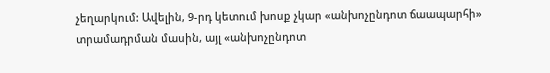չեղարկում: Ավելին, 9-րդ կետում խոսք չկար «անխոչընդոտ ճաապարհի» տրամադրման մասին, այլ «անխոչընդոտ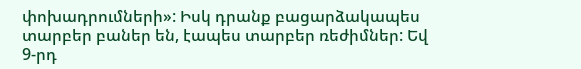փոխադրումների»: Իսկ դրանք բացարձակապես տարբեր բաներ են, էապես տարբեր ռեժիմներ: Եվ 9-րդ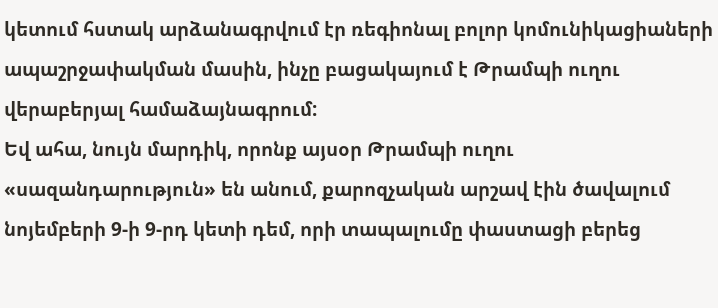կետում հստակ արձանագրվում էր ռեգիոնալ բոլոր կոմունիկացիաների ապաշրջափակման մասին, ինչը բացակայում է Թրամպի ուղու վերաբերյալ համաձայնագրում:
Եվ ահա, նույն մարդիկ, որոնք այսօր Թրամպի ուղու «սազանդարություն» են անում, քարոզչական արշավ էին ծավալում նոյեմբերի 9-ի 9-րդ կետի դեմ, որի տապալումը փաստացի բերեց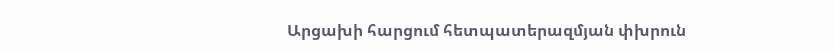Արցախի հարցում հետպատերազմյան փխրուն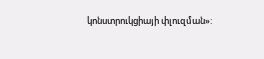կոնստրուկցիայի փլուզման»: